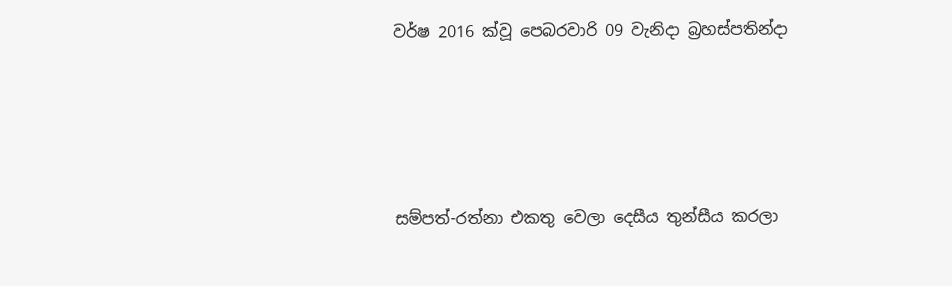වර්ෂ 2016 ක්වූ පෙබරවාරි 09 වැනිදා බ්‍රහස්පතින්දා




සම්පත්-රත්නා එකතු වෙලා දෙසීය තුන්සීය කරලා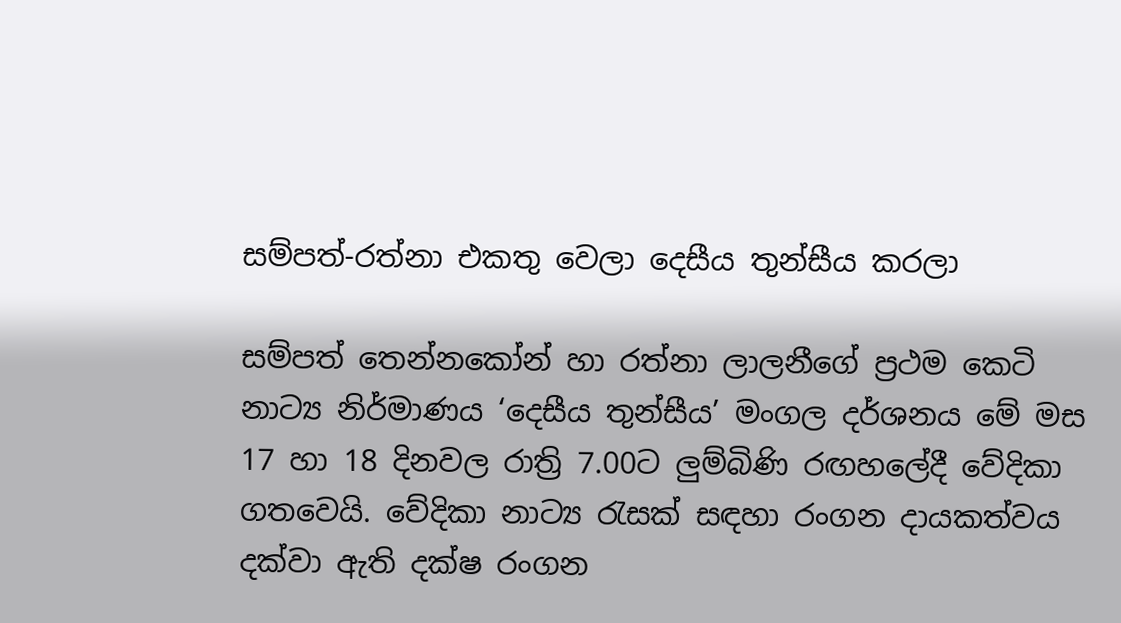සම්පත්-රත්නා එකතු වෙලා දෙසීය තුන්සීය කරලා

සම්පත් තෙන්නකෝන් හා රත්නා ලාලනීගේ ප්‍රථම කෙටි නාට්‍ය නිර්මාණය ‘දෙසීය තුන්සීය’ මංගල දර්ශනය මේ මස 17 හා 18 දිනවල රාත්‍රි 7.00ට ලුම්බිණි රඟහලේදී වේදිකා ගතවෙයි. වේදිකා නාට්‍ය රැසක් සඳහා රංගන දායකත්වය දක්වා ඇති දක්ෂ රංගන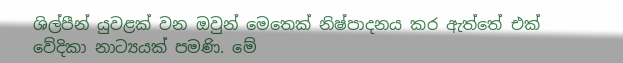ශිල්පීන් යුවළක් වන ඔවුන් මෙතෙක් නිෂ්පාදනය කර ඇත්තේ එක් වේදිකා නාට්‍යයක් පමණි. මේ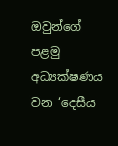ඔවුන්ගේ පළමු අධ්‍යක්ෂණය වන ‘දෙසීය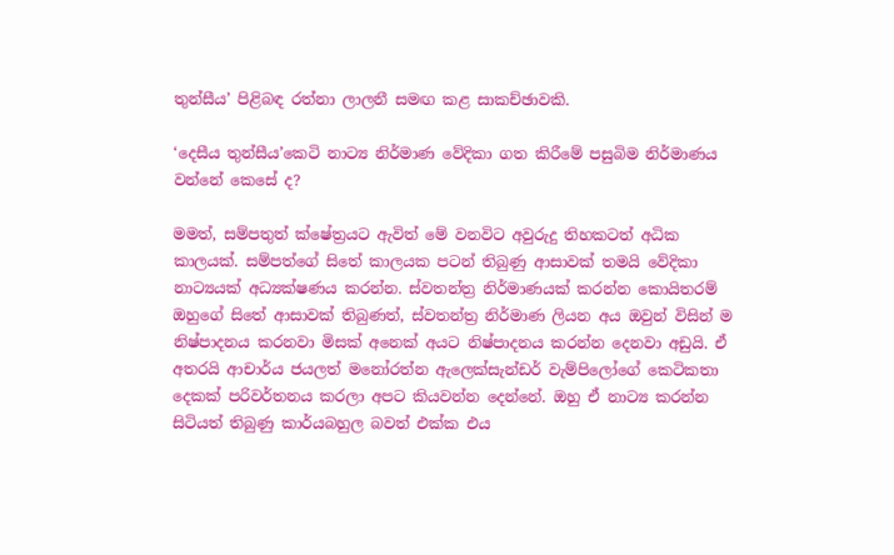තුන්සීය’ පිළිබඳ රත්නා ලාලනී සමඟ කළ සාකච්ඡාවකි.

‘දෙසීය තුන්සීය’කෙටි නාට්‍ය නිර්මාණ වේදිකා ගත කිරීමේ පසුබිම නිර්මාණය වන්නේ කෙසේ ද?

මමත්, සම්පතුත් ක්ෂේත්‍රයට ඇවිත් මේ වනවිට අවුරුදු තිහකටත් අධික කාලයක්. සම්පත්ගේ සිතේ කාලයක පටන් තිබුණු ආසාවක් තමයි වේදිකා නාට්‍යයක් අධ්‍යක්ෂණය කරන්න. ස්වතන්ත්‍ර නිර්මාණයක් කරන්න කොයිතරම් ඔහුගේ සිතේ ආසාවක් තිබුණත්, ස්වතන්ත්‍ර නිර්මාණ ලියන අය ඔවුන් විසින් ම නිෂ්පාදනය කරනවා මිසක් අනෙක් අයට නිෂ්පාදනය කරන්න දෙනවා අඩුයි. ඒ අතරයි ආචාර්ය ජයලත් මනෝරත්න ඇලෙක්සැන්ඩර් වැම්පිලෝගේ කෙටිකතා දෙකක් පරිවර්තනය කරලා අපට කියවන්න දෙන්නේ. ඔහු ඒ නාට්‍ය කරන්න සිටියත් තිබුණු කාර්යබහුල බවත් එක්ක එය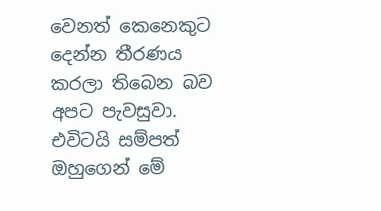වෙනත් කෙනෙකුට දෙන්න තීරණය කරලා තිබෙන බව අපට පැවසුවා. එවිටයි සම්පත් ඔහුගෙන් මේ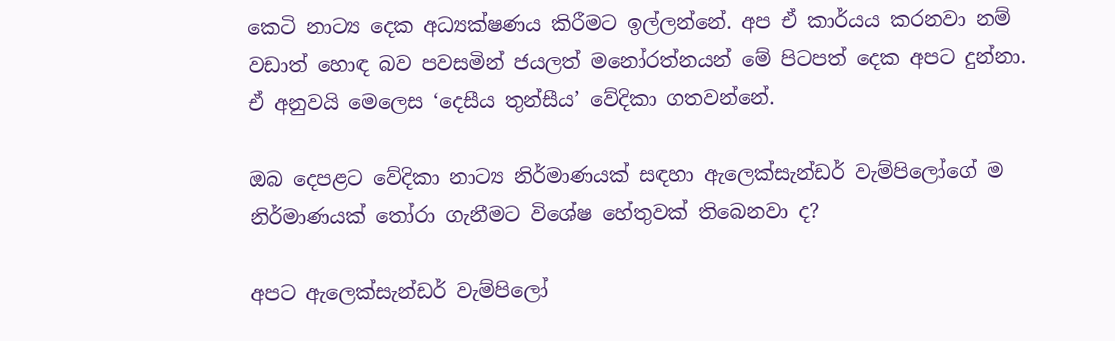කෙටි නාට්‍ය දෙක අධ්‍යක්ෂණය කිරීමට ඉල්ලන්නේ. අප ඒ කාර්යය කරනවා නම් වඩාත් හොඳ බව පවසමින් ජයලත් මනෝරත්නයන් මේ පිටපත් දෙක අපට දුන්නා. ඒ අනුවයි මෙලෙස ‘දෙසීය තුන්සීය’ වේදිකා ගතවන්නේ.

ඔබ දෙපළට වේදිකා නාට්‍ය නිර්මාණයක් සඳහා ඇලෙක්සැන්ඩර් වැම්පිලෝගේ ම නිර්මාණයක් තෝරා ගැනීමට විශේෂ හේතුවක් තිබෙනවා ද?

අපට ඇලෙක්සැන්ඩර් වැම්පිලෝ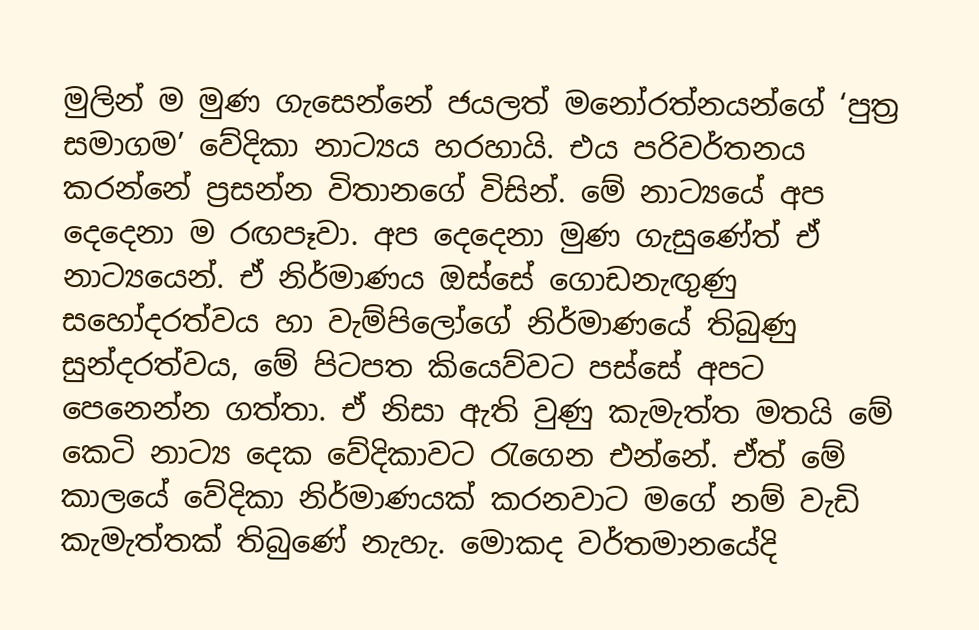මුලින් ම මුණ ගැසෙන්නේ ජයලත් මනෝරත්නයන්ගේ ‘පුත්‍ර සමාගම’ වේදිකා නාට්‍යය හරහායි. එය පරිවර්තනය කරන්නේ ප්‍රසන්න විතානගේ විසින්. මේ නාට්‍යයේ අප දෙදෙනා ම රඟපෑවා. අප දෙදෙනා මුණ ගැසුණේත් ඒ නාට්‍යයෙන්. ඒ නිර්මාණය ඔස්සේ ගොඩනැඟුණු සහෝදරත්වය හා වැම්පිලෝගේ නිර්මාණයේ තිබුණු සුන්දරත්වය, මේ පිටපත කියෙව්වට පස්සේ අපට පෙනෙන්න ගත්තා. ඒ නිසා ඇති වුණු කැමැත්ත මතයි මේ කෙටි නාට්‍ය දෙක වේදිකාවට රැගෙන එන්නේ. ඒත් මේ කාලයේ වේදිකා නිර්මාණයක් කරනවාට මගේ නම් වැඩි කැමැත්තක් තිබුණේ නැහැ. මොකද වර්තමානයේදි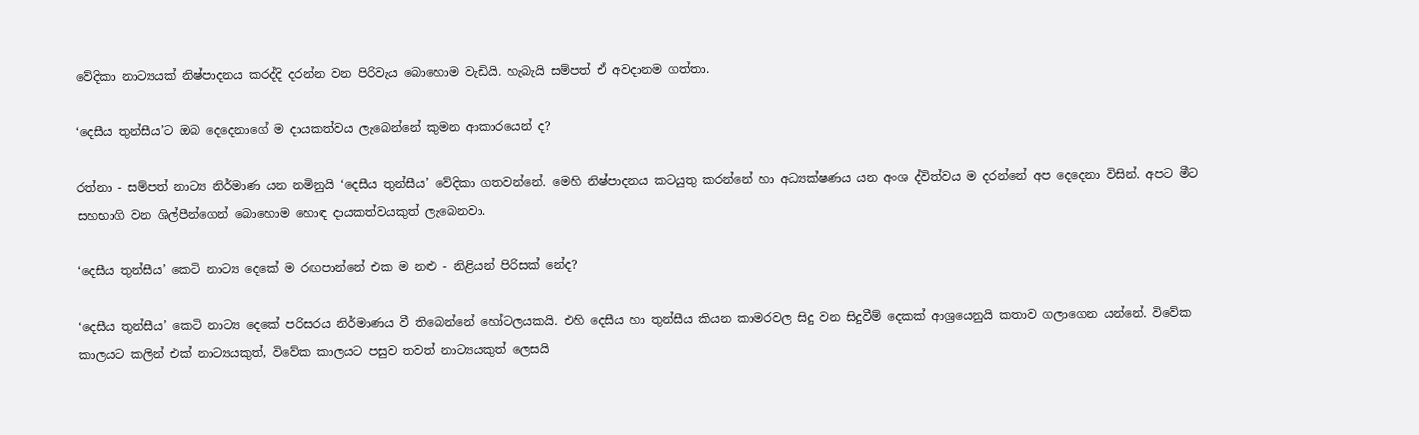වේදිකා නාට්‍යයක් නිෂ්පාදනය කරද්දි දරන්න වන පිරිවැය බොහොම වැඩියි. හැබැයි සම්පත් ඒ අවදානම ගත්තා.

‘දෙසීය තුන්සීය’ට ඔබ දෙදෙනාගේ ම දායකත්වය ලැබෙන්නේ කුමන ආකාරයෙන් ද?

රත්නා - සම්පත් නාට්‍ය නිර්මාණ යන නමිනුයි ‘දෙසීය තුන්සීය’ වේදිකා ගතවන්නේ. මෙහි නිෂ්පාදනය කටයුතු කරන්නේ හා අධ්‍යක්ෂණය යන අංශ ද්විත්වය ම දරන්නේ අප දෙදෙනා විසින්. අපට මීට සහභාගි වන ශිල්පීන්ගෙන් බොහොම හොඳ දායකත්වයකුත් ලැබෙනවා.

‘දෙසීය තුන්සීය’ කෙටි නාට්‍ය දෙකේ ම රඟපාන්නේ එක ම නළු - නිළියන් පිරිසක් නේද?

‘දෙසීය තුන්සීය’ කෙටි නාට්‍ය දෙකේ පරිසරය නිර්මාණය වී තිබෙන්නේ හෝටලයකයි. එහි දෙසීය හා තුන්සීය කියන කාමරවල සිදු වන සිදුවීම් දෙකක් ආශ්‍රයෙනුයි කතාව ගලාගෙන යන්නේ. විවේක කාලයට කලින් එක් නාට්‍යයකුත්, විවේක කාලයට පසුව තවත් නාට්‍යයකුත් ලෙසයි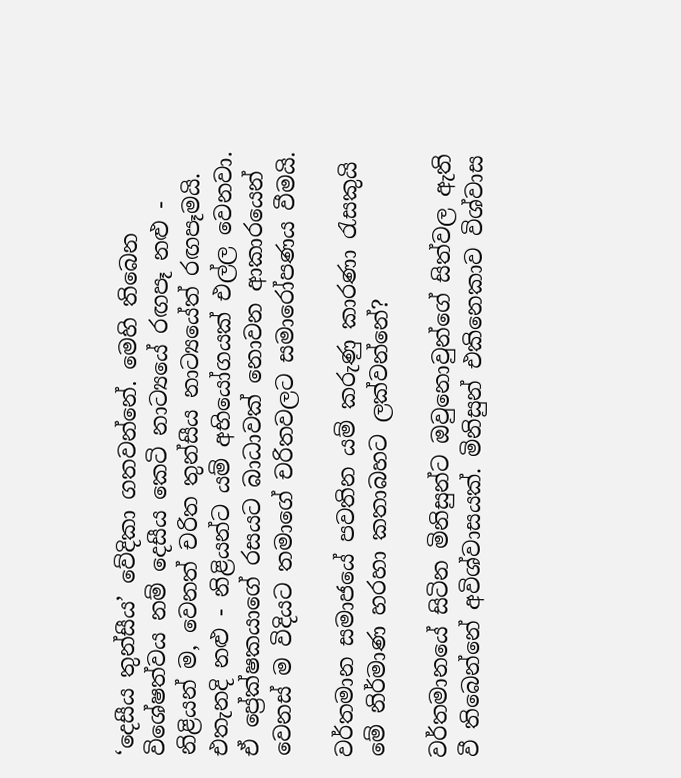‘දෙසීය තුන්සීය’ වේදිකා ගතවන්නේ. මෙහි තිබෙන විශේෂත්වය නම් දෙසීය කෙටි නාට්‍යයේ රඟපෑ නළු - නිළියන් ම, වෙනත් චරිත තුන්සීය නාට්‍යයේත් රඟපෑමයි. එතැනදි නළු - නිළියන්ට යම් අභියෝගයක් එල්ල වෙනවා. ඒ ප්‍රේක්ෂකයාගේ රසයට බාධාවක් නොවන ආකාරයෙන් වෙනස් ම විදියට තමාගේ චරිතවලට සමාරෝපණය වීමයි.

වර්තමාන සමාජයේ පවතින යම් කරුණු කාරණා රැසකුයි මේ නිර්මාණ හරහා කතාබහට ලක්වන්නේ?

වර්තමානයේ සිටින මිනිසුන්ට ඔවුනොවුන්ගේ සිත්වල ඇති වී තිබෙන්නේ අවිශ්වාසයක්. මිනිසුන් එකිනෙකාව විශ්වාස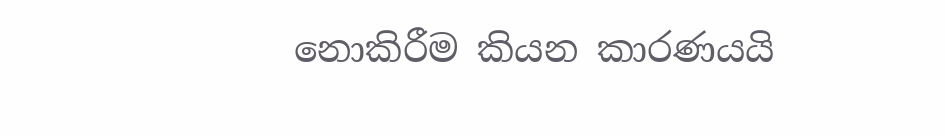නොකිරීම කියන කාරණයයි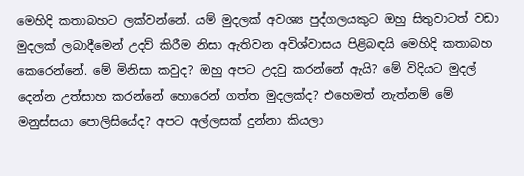මෙහිදි කතාබහට ලක්වන්නේ. යම් මුදලක් අවශ්‍ය පුද්ගලයකුට ඔහු සිතුවාටත් වඩා මුදලක් ලබාදීමෙන් උදව් කිරීම නිසා ඇතිවන අවිශ්වාසය පිළිබඳයි මෙහිදි කතාබහ කෙරෙන්නේ. මේ මිනිසා කවුද? ඔහු අපට උදවු කරන්නේ ඇයි? මේ විදියට මුදල් දෙන්න උත්සාහ කරන්නේ හොරෙන් ගත්ත මුදලක්ද? එහෙමත් නැත්නම් මේ මනුස්සයා පොලිසියේද? අපට අල්ලසක් දුන්නා කියලා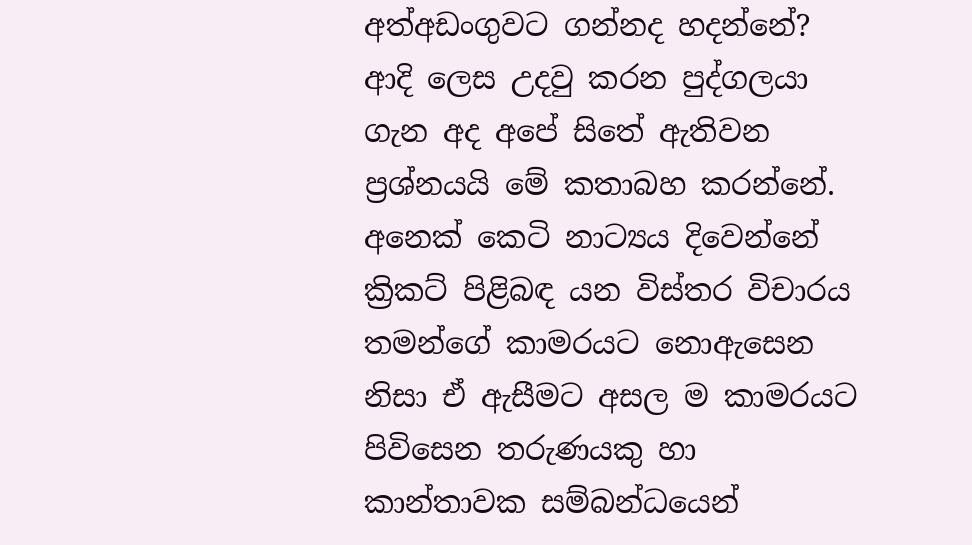අත්අඩංගුවට ගන්නද හදන්නේ? ආදි ලෙස උදවු කරන පුද්ගලයා ගැන අද අපේ සිතේ ඇතිවන ප්‍රශ්නයයි මේ කතාබහ කරන්නේ. අනෙක් කෙටි නාට්‍යය දිවෙන්නේ ක්‍රිකට් පිළිබඳ යන විස්තර විචාරය තමන්ගේ කාමරයට නොඇසෙන නිසා ඒ ඇසීමට අසල ම කාමරයට පිවිසෙන තරුණයකු හා කාන්තාවක සම්බන්ධයෙන්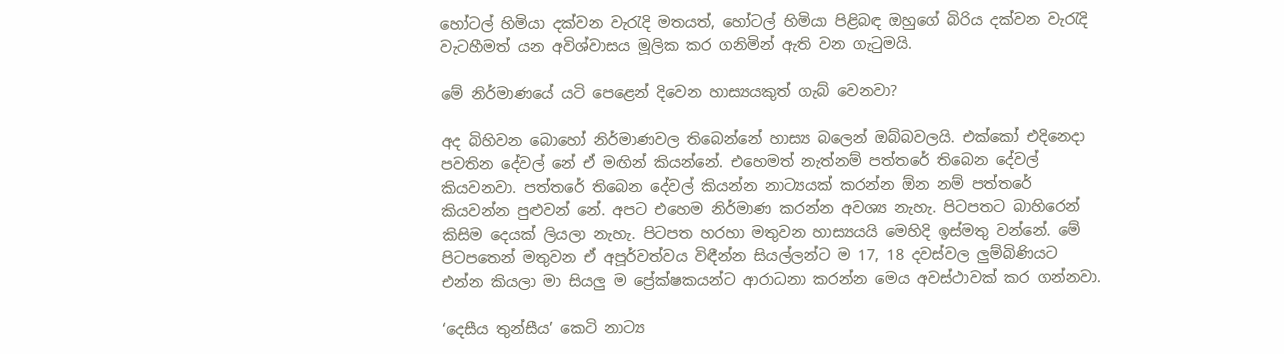හෝටල් හිමියා දක්වන වැරැදි මතයත්, හෝටල් හිමියා පිළිබඳ ඔහුගේ බිරිය දක්වන වැරැදි වැටහීමත් යන අවිශ්වාසය මූලික කර ගනිමින් ඇති වන ගැටුමයි.

මේ නිර්මාණයේ යටි පෙළෙන් දිවෙන හාස්‍යයකුත් ගැබ් වෙනවා?

අද බිහිවන බොහෝ නිර්මාණවල තිබෙන්නේ හාස්‍ය බලෙන් ඔබ්බවලයි. එක්කෝ එදිනෙදා පවතින දේවල් නේ ඒ මඟින් කියන්නේ. එහෙමත් නැත්නම් පත්තරේ තිබෙන දේවල් කියවනවා. පත්තරේ තිබෙන දේවල් කියන්න නාට්‍යයක් කරන්න ඕන නම් පත්තරේ කියවන්න පුළුවන් නේ. අපට එහෙම නිර්මාණ කරන්න අවශ්‍ය නැහැ. පිටපතට බාහිරෙන් කිසිම දෙයක් ලියලා නැහැ. පිටපත හරහා මතුවන හාස්‍යයයි මෙහිදි ඉස්මතු වන්නේ. මේ පිටපතෙන් මතුවන ඒ අපූර්වත්වය විඳීන්න සියල්ලන්ට ම 17, 18 දවස්වල ලුම්බිණියට එන්න කියලා මා සියලු ම ප්‍රේක්ෂකයන්ට ආරාධනා කරන්න මෙය අවස්ථාවක් කර ගන්නවා.

‘දෙසීය තුන්සීය’ කෙටි නාට්‍ය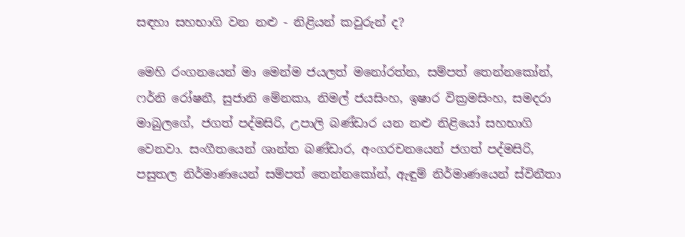සඳහා සහභාගි වන නළු - නිළියන් කවුරුන් ද?

මෙහි රංගනයෙන් මා මෙන්ම ජයලත් මනෝරත්න, සම්පත් තෙන්නකෝන්, ෆර්නි රෝෂනී, සුජානි මේනකා, නිමල් ජයසිංහ, ඉෂාර වික්‍රමසිංහ, සමදරා මාබුලගේ, ජගත් පද්මසිරි, උපාලි බණ්ඩාර යන නළු නිළියෝ සහභාගි වෙනවා. සංගීතයෙන් ශාන්ත බණ්ඩාර, අංගරචනයෙන් ජගත් පද්මසිරි, පසුතල නිර්මාණයෙන් සම්පත් තෙන්නකෝන්, ඇඳුම් නිර්මාණයෙන් ස්විනීතා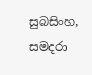සුබසිංහ, සමදරා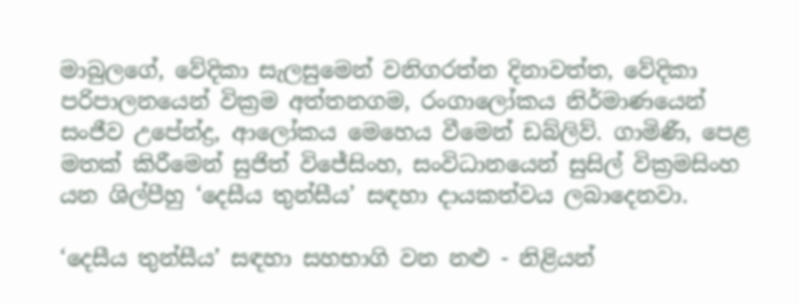මාබුලගේ, වේදිකා සැලසුමෙන් වනිගරත්න දිනාවත්ත, වේදිකා පරිපාලනයෙන් වික්‍රම අත්තනගම, රංගාලෝකය නිර්මාණයෙන් සංජීව උපේන්ද්‍ර, ආලෝකය මෙහෙය වීමෙන් ඩබ්ලිව්. ගාමිණී, පෙළ මතක් කිරීමෙන් සුජිත් විජේසිංහ, සංවිධානයෙන් සුසිල් වික්‍රමසිංහ යන ශිල්පීහු ‘දෙසීය තුන්සීය’ සඳහා දායකත්වය ලබාදෙනවා.

‘දෙසීය තුන්සීය’ සඳහා සහභාගි වන නළු - නිළියන්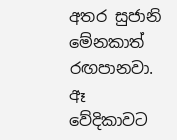අතර සුජානි මේනකාත් රඟපානවා. ඈ වේදිකාවට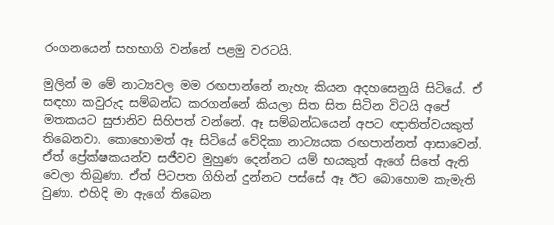රංගනයෙන් සහභාගි වන්නේ පළමු වරටයි.

මුලින් ම මේ නාට්‍යවල මම රඟපාන්නේ නැහැ කියන අදහසෙනුයි සිටියේ. ඒ සඳහා කවුරුද සම්බන්ධ කරගන්නේ කියලා සිත සිත සිටින විටයි අපේ මතකයට සුජානිව සිහිපත් වන්නේ. ඈ සම්බන්ධයෙන් අපට ඥාතිත්වයකුත් තිබෙනවා. කොහොමත් ඈ සිටියේ වේදිකා නාට්‍යයක රඟපාන්නත් ආසාවෙන්. ඒත් ප්‍රේක්ෂකයන්ව සජීවව මුහුණ දෙන්නට යම් භයකුත් ඇගේ සිතේ ඇති වෙලා තිබුණා. ඒත් පිටපත ගිහින් දුන්නට පස්සේ ඈ ඊට බොහොම කැමැති වුණා. එහිදි මා ඇගේ තිබෙන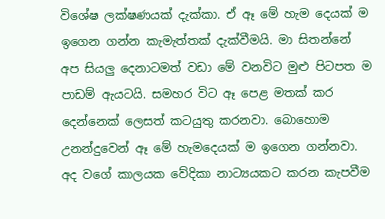විශේෂ ලක්ෂණයක් දැක්කා. ඒ ඈ මේ හැම දෙයක් ම ඉගෙන ගන්න කැමැත්තක් දැක්වීමයි. මා සිතන්නේ අප සියලු දෙනාටමත් වඩා මේ වනවිට මුළු පිටපත ම පාඩම් ඇයටයි. සමහර විට ඈ පෙළ මතක් කර දෙන්නෙක් ලෙසත් කටයුතු කරනවා. බොහොම උනන්දුවෙන් ඈ මේ හැමදෙයක් ම ඉගෙන ගන්නවා. අද වගේ කාලයක වේදිකා නාට්‍යයකට කරන කැපවීම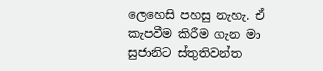ලෙහෙසි පහසු නැහැ. ඒ කැපවීම කිරීම ගැන මා සුජානිට ස්තුතිවන්ත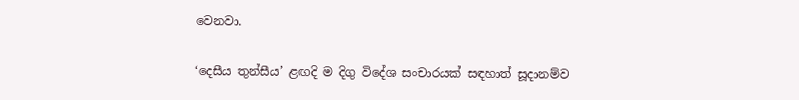වෙනවා.

‘දෙසීය තුන්සීය’ ළඟදි ම දිගු විදේශ සංචාරයක් සඳහාත් සූදානම්ව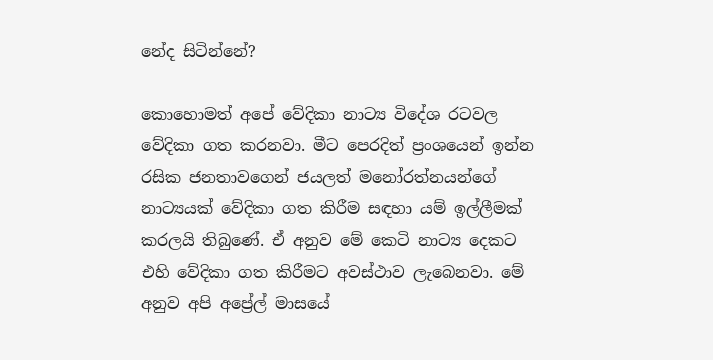නේද සිටින්නේ?

කොහොමත් අපේ වේදිකා නාට්‍ය විදේශ රටවල වේදිකා ගත කරනවා. මීට පෙරදිත් ප්‍රංශයෙන් ඉන්න රසික ජනතාවගෙන් ජයලත් මනෝරත්නයන්ගේ නාට්‍යයක් වේදිකා ගත කිරීම සඳහා යම් ඉල්ලීමක් කරලයි තිබුණේ. ඒ අනුව මේ කෙටි නාට්‍ය දෙකට එහි වේදිකා ගත කිරීමට අවස්ථාව ලැබෙනවා. මේ අනුව අපි අප්‍රේල් මාසයේ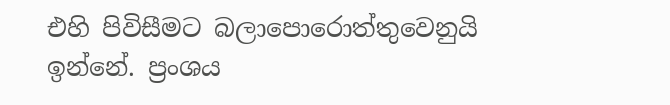එහි පිවිසීමට බලාපොරොත්තුවෙනුයි ඉන්නේ. ප්‍රංශය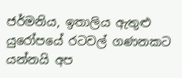ජර්මනිය, ඉතාලිය ඇතුළු යුරෝපයේ රටවල් ගණනකට යන්නයි අප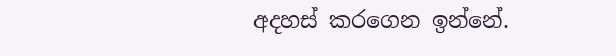අදහස් කරගෙන ඉන්නේ.